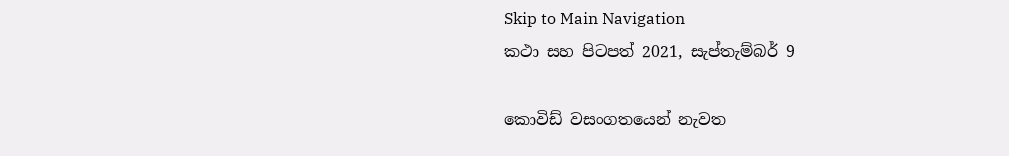Skip to Main Navigation
කථා සහ පිටපත් 2021, සැප්තැම්බර් 9

කොවිඩ් වසංගතයෙන් නැවත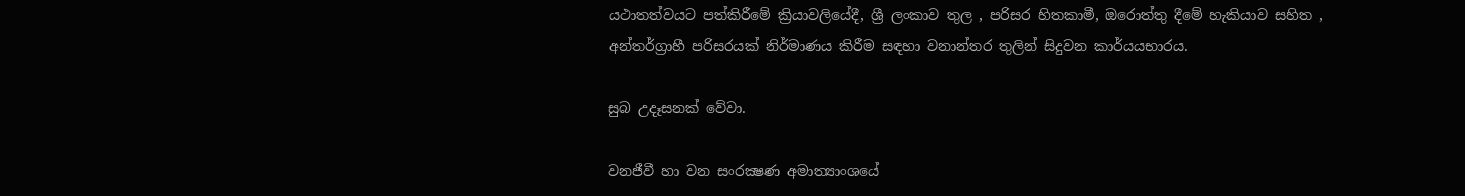යථාතත්වයට පත්කිරීමේ ක්‍රියාවලියේදී, ශ්‍රී ලංකාව තුල , පරිසර හිතකාමී, ඔරොත්තු දීමේ හැකියාව සහිත , අන්තර්ග්‍රාහී පරිසරයක් නිර්මාණය කිරීම සඳහා වනාන්තර තුලින් සිදුවන කාර්යයභාරය.

සුබ උදෑසනක් වේවා.

වනජීවී හා වන සංරක්‍ෂණ අමාත්‍යාංශයේ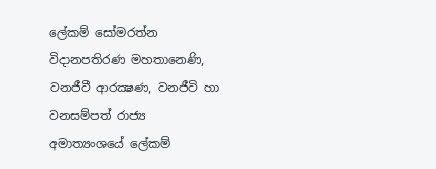ලේකම් සෝමරත්න විදානපතිරණ මහතානෙණි, වනජීවී ආරක්‍ෂණ, වනජීවි හා වනසම්පත් රාජ්‍ය  අමාත්‍යංශයේ ලේකම්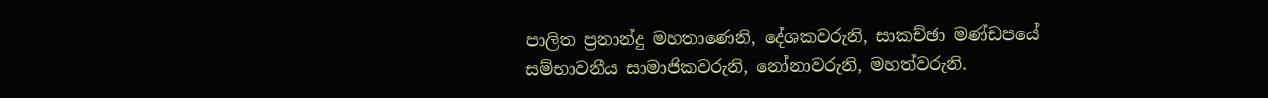පාලිත ප්‍රනාන්දු මහතාණෙනි, දේශකවරුනි, සාකච්ඡා මණ්ඩපයේ සම්භාවනීය සාමාජිකවරුනි, නෝනාවරුනි, මහත්වරුනි.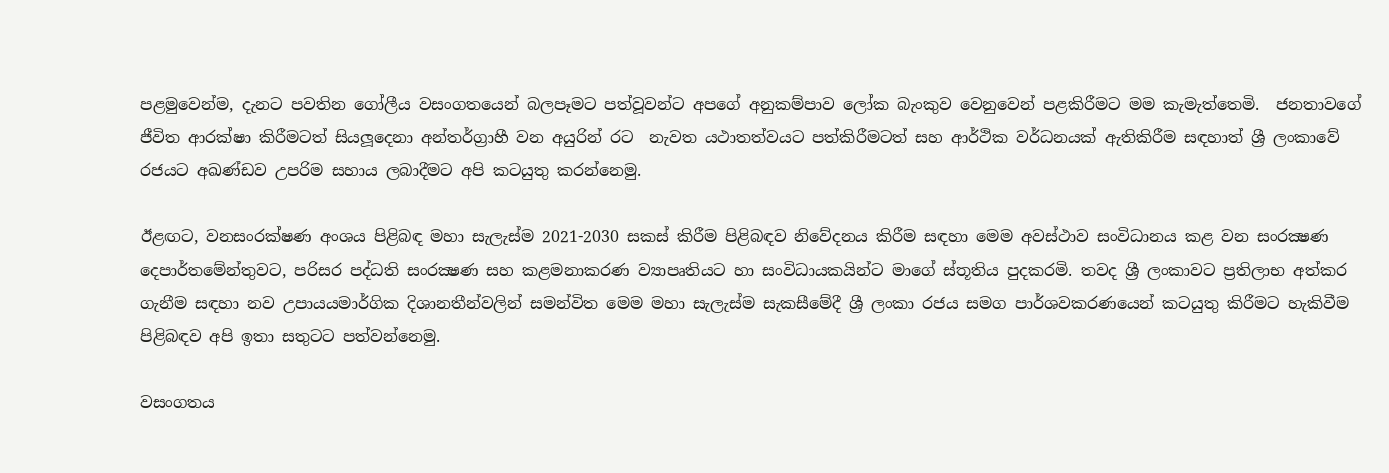පළමුවෙන්ම, දැනට පවතින ගෝලීය වසංගතයෙන් බලපෑමට පත්වූවන්ට අපගේ අනුකම්පාව ලෝක බැංකුව වෙනුවෙන් පළකිරීමට මම කැමැත්තෙමි.  ජනතාවගේ ජීවිත ආරක්ෂා කිරීමටත් සියලූදෙනා අන්තර්ග්‍රාහී වන අයුරින් රට  නැවත යථාතත්වයට පත්කිරීමටත් සහ ආර්ථික වර්ධනයක් ඇතිකිරීම සඳහාත් ශ්‍රී ලංකාවේ රජයට අඛණ්ඩව උපරිම සහාය ලබාදීමට අපි කටයුතු කරන්නෙමු.

ඊළඟට, වනසංරක්ෂණ අංශය පිළිබඳ මහා සැලැස්ම 2021-2030 සකස් කිරීම පිළිබඳව නිවේදනය කිරීම සඳහා මෙම අවස්ථාව සංවිධානය කළ වන සංරක්‍ෂණ දෙපාර්තමේන්තුවට, පරිසර පද්ධති සංරක්‍ෂණ සහ කළමනාකරණ ව්‍යාපෘතියට හා සංවිධායකයින්ට මාගේ ස්තූතිය පුදකරමි. තවද ශ්‍රී ලංකාවට ප්‍රතිලාභ අත්කර ගැනීම සඳහා නව උපායයමාර්ගික දිශානතීන්වලින් සමන්විත මෙම මහා සැලැස්ම සැකසීමේදී ශ්‍රී ලංකා රජය සමග පාර්ශවකරණයෙන් කටයුතු කිරීමට හැකිවීම පිළිබඳව අපි ඉතා සතුටට පත්වන්නෙමු.

වසංගතය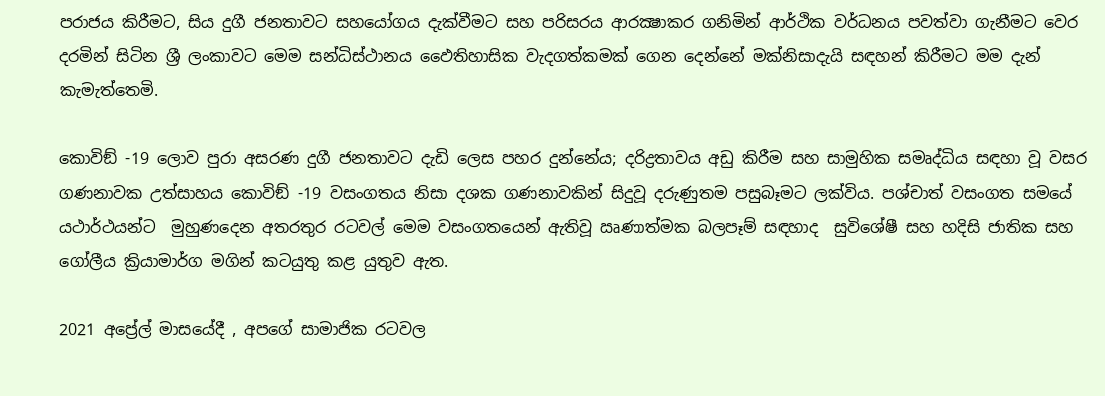පරාජය කිරීමට, සිය දුගී ජනතාවට සහයෝගය දැක්වීමට සහ පරිසරය ආරක්‍ෂාකර ගනිමින් ආර්ථික වර්ධනය පවත්වා ගැනීමට වෙර දරමින් සිටින ශ්‍රී ලංකාවට මෙම සන්ධිස්ථානය ඵෛතිහාසික වැදගත්කමක් ගෙන දෙන්නේ මක්නිසාදැයි සඳහන් කිරීමට මම දැන් කැමැත්තෙමි.

කොවිඞ් -19 ලොව පුරා අසරණ දුගී ජනතාවට දැඩි ලෙස පහර දුන්නේය; දරිද්‍රතාවය අඩු කිරීම සහ සාමුහික සමෘද්ධිය සඳහා වූ වසර ගණනාවක උත්සාහය කොවිඞ් -19 වසංගතය නිසා දශක ගණනාවකින් සිදුවූ දරුණුතම පසුබෑමට ලක්විය. පශ්චාත් වසංගත සමයේ යථාර්ථයන්ට  මුහුණදෙන අතරතුර රටවල් මෙම වසංගතයෙන් ඇතිවූ ඍණාත්මක බලපෑම් සඳහාද  සුවිශේෂී සහ හදිසි ජාතික සහ ගෝලීය ක්‍රියාමාර්ග මගින් කටයුතු කළ යුතුව ඇත.

2021 අප්‍රේල් මාසයේදී , අපගේ සාමාජික රටවල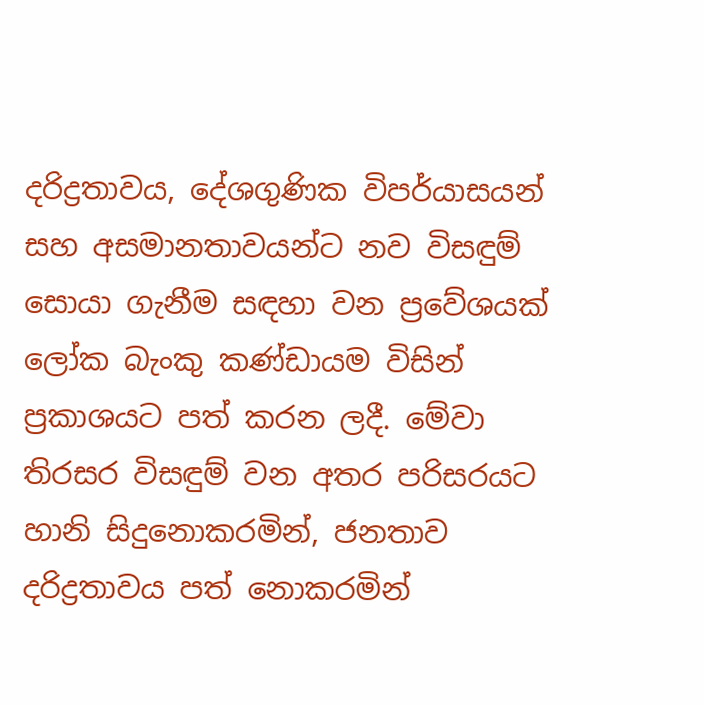දරිද්‍රතාවය, දේශගුණික විපර්යාසයන් සහ අසමානතාවයන්ට නව විසඳුම් සොයා ගැනීම සඳහා වන ප්‍රවේශයක් ලෝක බැංකු කණ්ඩායම විසින් ප්‍රකාශයට පත් කරන ලදී. මේවා තිරසර විසඳුම් වන අතර පරිසරයට හානි සිදුනොකරමින්, ජනතාව දරිද්‍රතාවය පත් නොකරමින්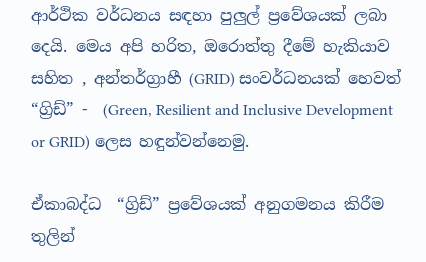ආර්ථික වර්ධනය සඳහා පුලුල් ප්‍රවේශයක් ලබා දෙයි. මෙය අපි හරිත, ඔරොත්තු දීමේ හැකියාව සහිත , අන්තර්ග්‍රාහී (GRID) සංවර්ධනයක් හෙවත් “ග්‍රිඩ්” -  (Green, Resilient and Inclusive Development or GRID) ලෙස හඳුන්වන්නෙමු.

ඒකාබද්ධ  “ග්‍රිඩ්” ප්‍රවේශයක් අනුගමනය කිරීම තුලින්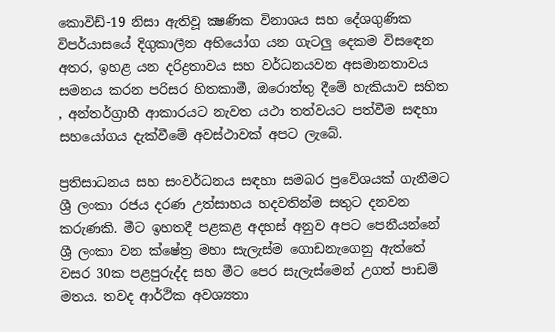කොවිඩ්-19 නිසා ඇතිවූ ක්‍ෂණික විනාශය සහ දේශගුණික විපර්යාසයේ දිගුකාලීන අභියෝග යන ගැටලු දෙකම විසඳෙන අතර, ඉහළ යන දරිද්‍රතාවය සහ වර්ධනයවන අසමානතාවය සමනය කරන පරිසර හිතකාමී, ඔරොත්තු දීමේ හැකියාව සහිත , අන්තර්ග්‍රාහී ආකාරයට නැවත යථා තත්වයට පත්වීම සඳහා සහයෝගය දැක්වීමේ අවස්ථාවක් අපට ලැබේ.

ප්‍රතිසාධනය සහ සංවර්ධනය සඳහා සමබර ප්‍රවේශයක් ගැනීමට ශ්‍රී ලංකා රජය දරණ උත්සාහය හදවතින්ම සතුට දනවන කරුණකි. මීට ඉහතදී පළකළ අදහස් අනුව අපට පෙනීයන්නේ ශ්‍රී ලංකා වන ක්ෂේත්‍ර මහා සැලැස්ම ගොඩනැගෙනු ඇත්තේ වසර 30ක පළපුරුද්ද සහ මීට පෙර සැලැස්මෙන් උගත් පාඩම් මතය. තවද ආර්ථික අවශ්‍යතා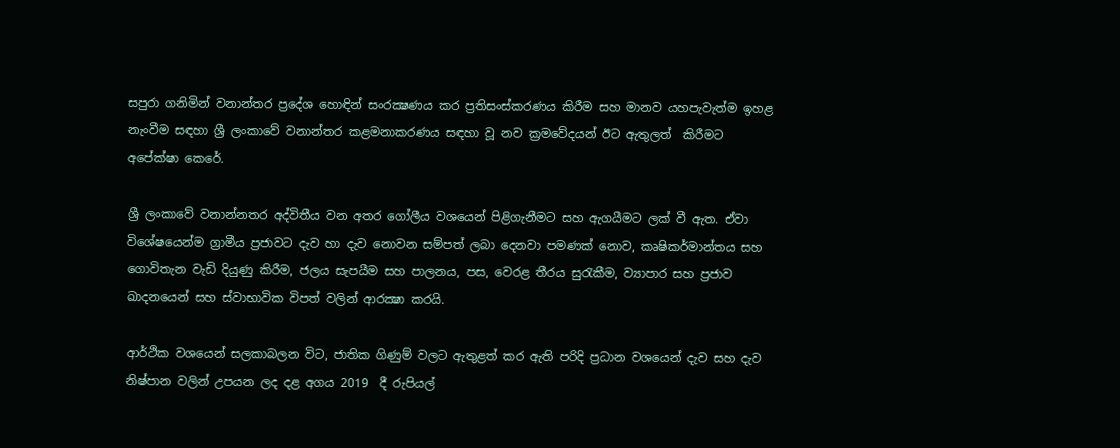සපුරා ගනිමින් වනාන්තර ප්‍රදේශ හොඳින් සංරක්‍ෂණය කර ප්‍රතිසංස්කරණය කිරීම සහ මානව යහපැවැත්ම ඉහළ නැංවීම සඳහා ශ්‍රී ලංකාවේ වනාන්තර කළමනාකරණය සඳහා වූ නව ක්‍රමවේදයන් ඊට ඇතුලත්  කිරීමට අපේක්ෂා කෙරේ.

ශ්‍රී ලංකාවේ වනාන්නතර අද්විතීය වන අතර ගෝලීය වශයෙන් පිළිගැනීමට සහ ඇගයීමට ලක් වී ඇත. ඒවා විශේෂයෙන්ම ග්‍රාමීය ප්‍රජාවට දැව හා දැව නොවන සම්පත් ලබා දෙනවා පමණක් නොව, කෘෂිකර්මාන්තය සහ ගොවිතැන වැඩි දියුණු කිරීම, ජලය සැපයීම සහ පාලනය, පස, වෙරළ තීරය සුරැකීම, ව්‍යාපාර සහ ප්‍රජාව ඛාදනයෙන් සහ ස්වාභාවික විපත් වලින් ආරක්‍ෂා කරයි.

ආර්ථික වශයෙන් සලකාබලන විට, ජාතික ගිණුම් වලට ඇතුළත් කර ඇති පරිදි ප්‍රධාන වශයෙන් දැව සහ දැව නිෂ්පාන වලින් උපයන ලද දළ අගය 2019  දී රුපියල්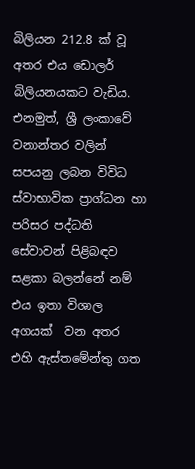බිලියන 212.8 ක් වූ අතර එය ඩොලර් බිලියනයකට වැඩිය. එනමුත්, ශ්‍රී ලංකාවේ වනාන්තර වලින් සපයනු ලබන විවිධ ස්වාභාවික ප්‍රාග්ධන හා පරිසර පද්ධති සේවාවන් පිළිබඳව සළකා බලන්නේ නම් එය ඉතා විශාල අගයක්  වන අතර  එහි ඇස්තමේන්තු ගත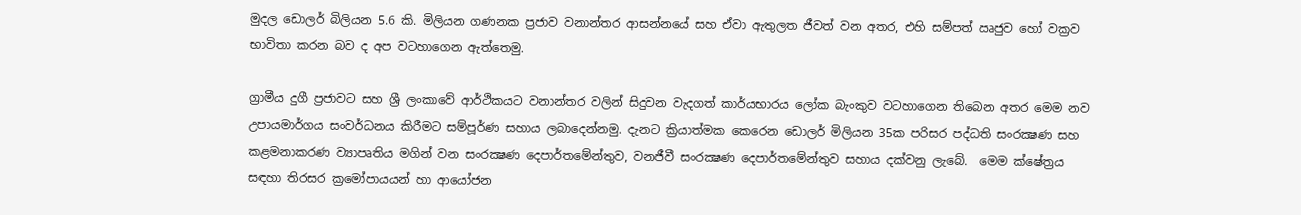මුදල ඩොලර් බිලියන 5.6 කි. මිලියන ගණනක ප්‍රජාව වනාන්තර ආසන්නයේ සහ ඒවා ඇතුලත ජීවත් වන අතර, එහි සම්පත් ඍජුව හෝ වක්‍රව භාවිතා කරන බව ද අප වටහාගෙන ඇත්තෙමු.

ග්‍රාමීය දුගී ප්‍රජාවට සහ ශ්‍රී ලංකාවේ ආර්ථිකයට වනාන්තර වලින් සිදුවන වැදගත් කාර්යභාරය ලෝක බැංකුව වටහාගෙන තිබෙන අතර මෙම නව උපායමාර්ගය සංවර්ධනය කිරීමට සම්පූර්ණ සහාය ලබාදෙන්නමු. දැනට ක්‍රියාත්මක කෙරෙන ඩොලර් මිලියන 35ක පරිසර පද්ධති සංරක්‍ෂණ සහ කළමනාකරණ ව්‍යාපෘතිය මගින් වන සංරක්‍ෂණ දෙපාර්තමේන්තුව, වනජීවී සංරක්‍ෂණ දෙපාර්තමේන්තුව සහාය දක්වනු ලැබේ.  මෙම ක්ෂේත්‍රය සඳහා තිරසර ක්‍රමෝපායයන් හා ආයෝජන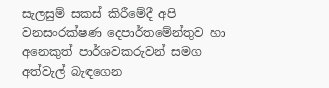සැලසුම් සකස් කිරීමේදී අපි වනසංරක්ෂණ දෙපාර්තමේන්තුව හා අනෙකුත් පාර්ශවකරුවන් සමග අත්වැල් බැඳගෙන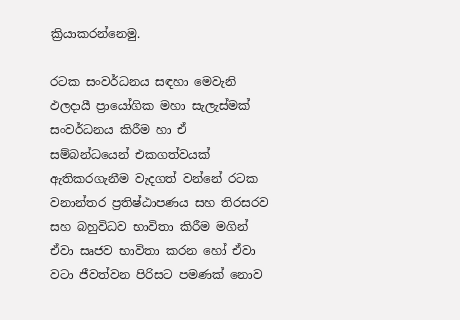ක්‍රියාකරන්නෙමු.

රටක සංවර්ධනය සඳහා මෙවැනි ඵලදායී ප්‍රායෝගික මහා සැලැස්මක් සංවර්ධනය කිරීම හා ඒ සම්බන්ධයෙන් එකගත්වයක් ඇතිකරගැනීම වැදගත් වන්නේ රටක වනාන්තර ප්‍රතිෂ්ඨාපණය සහ තිරසරව සහ බහුවිධව භාවිතා කිරීම මගින් ඒවා සෘජව භාවිතා කරන හෝ ඒවා වටා ජීවත්වන පිරිසට පමණක් නොව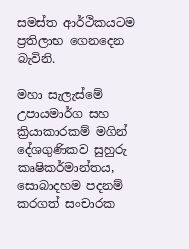සමස්ත ආර්ථිකයටම ප්‍රතිලාභ ගෙනදෙන බැවිනි.

මහා සැලැස්මේ උපායමාර්ග සහ ක්‍රියාකාරකම් මගින් දේශගුණිකව සුහුරු කෘෂිකර්මාන්තය, සොබාදහම පදනම් කරගත් සංචාරක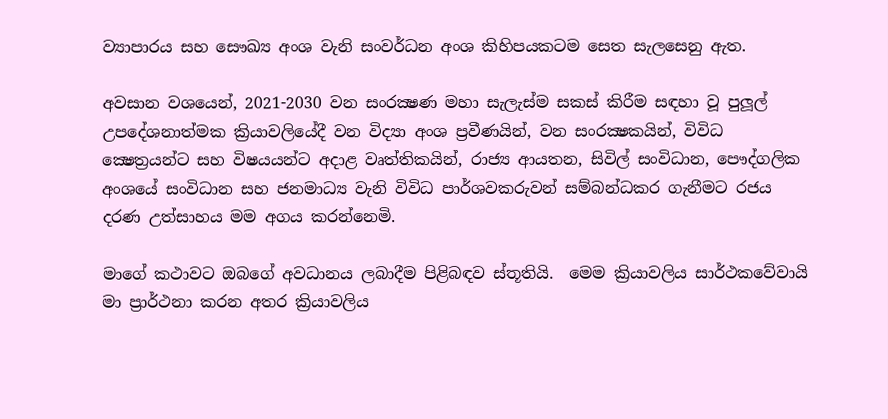ව්‍යාපාරය සහ සෞඛ්‍ය අංශ වැනි සංවර්ධන අංශ කිහිපයකටම සෙත සැලසෙනු ඇත.

අවසාන වශයෙන්, 2021-2030 වන සංරක්‍ෂණ මහා සැලැස්ම සකස් කිරීම සඳහා වූ පුලූල් උපදේශනාත්මක ක්‍රියාවලියේදී වන විද්‍යා අංශ ප්‍රවීණයින්, වන සංරක්‍ෂකයින්, විවිධ ක්‍ෂෙත්‍රයන්ට සහ විෂයයන්ට අදාළ වෘත්තිකයින්, රාජ්‍ය ආයතන, සිවිල් සංවිධාන, පෞද්ගලික අංශයේ සංවිධාන සහ ජනමාධ්‍ය වැනි විවිධ පාර්ශවකරුවන් සම්බන්ධකර ගැනීමට රජය දරණ උත්සාහය මම අගය කරන්නෙමි.

මාගේ කථාවට ඔබගේ අවධානය ලබාදීම පිළිබඳව ස්තූතියි.  මෙම ක්‍රියාවලිය සාර්ථකවේවායි මා ප්‍රාර්ථනා කරන අතර ක්‍රියාවලිය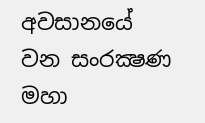අවසානයේ වන සංරක්‍ෂණ මහා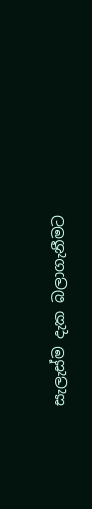සැලැස්ම දැක බලාගැනීමට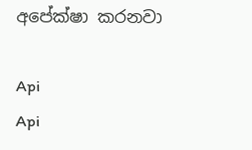අපේක්ෂා කරනවා

Api
Api